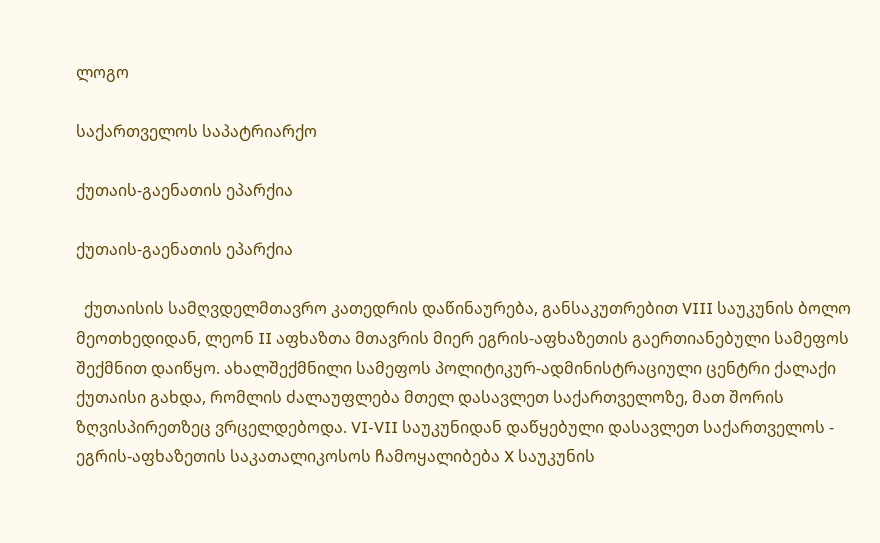ლოგო

საქართველოს საპატრიარქო

ქუთაის-გაენათის ეპარქია

ქუთაის-გაენათის ეპარქია

  ქუთაისის სამღვდელმთავრო კათედრის დაწინაურება, განსაკუთრებით VIII საუკუნის ბოლო მეოთხედიდან, ლეონ II აფხაზთა მთავრის მიერ ეგრის-აფხაზეთის გაერთიანებული სამეფოს შექმნით დაიწყო. ახალშექმნილი სამეფოს პოლიტიკურ-ადმინისტრაციული ცენტრი ქალაქი ქუთაისი გახდა, რომლის ძალაუფლება მთელ დასავლეთ საქართველოზე, მათ შორის ზღვისპირეთზეც ვრცელდებოდა. VI-VII საუკუნიდან დაწყებული დასავლეთ საქართველოს - ეგრის-აფხაზეთის საკათალიკოსოს ჩამოყალიბება X საუკუნის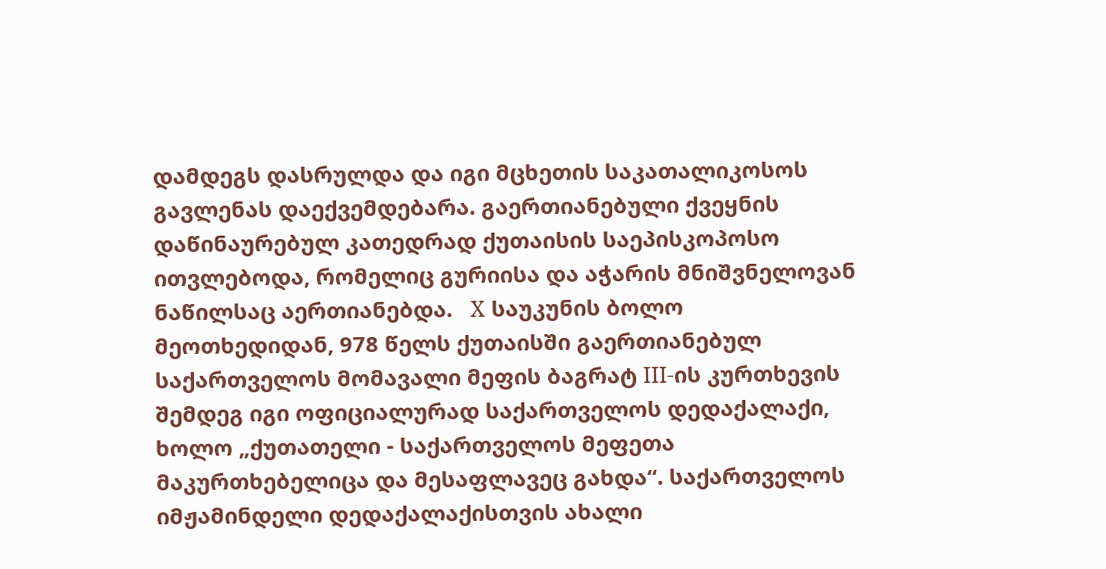დამდეგს დასრულდა და იგი მცხეთის საკათალიკოსოს გავლენას დაექვემდებარა. გაერთიანებული ქვეყნის დაწინაურებულ კათედრად ქუთაისის საეპისკოპოსო ითვლებოდა, რომელიც გურიისა და აჭარის მნიშვნელოვან ნაწილსაც აერთიანებდა.   X საუკუნის ბოლო მეოთხედიდან, 978 წელს ქუთაისში გაერთიანებულ საქართველოს მომავალი მეფის ბაგრატ III-ის კურთხევის შემდეგ იგი ოფიციალურად საქართველოს დედაქალაქი, ხოლო „ქუთათელი - საქართველოს მეფეთა მაკურთხებელიცა და მესაფლავეც გახდა“. საქართველოს იმჟამინდელი დედაქალაქისთვის ახალი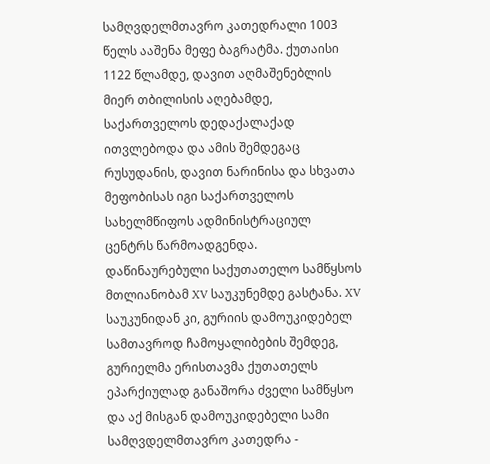სამღვდელმთავრო კათედრალი 1003 წელს ააშენა მეფე ბაგრატმა. ქუთაისი 1122 წლამდე, დავით აღმაშენებლის მიერ თბილისის აღებამდე, საქართველოს დედაქალაქად ითვლებოდა და ამის შემდეგაც რუსუდანის, დავით ნარინისა და სხვათა მეფობისას იგი საქართველოს სახელმწიფოს ადმინისტრაციულ ცენტრს წარმოადგენდა.   დაწინაურებული საქუთათელო სამწყსოს მთლიანობამ XV საუკუნემდე გასტანა. XV საუკუნიდან კი, გურიის დამოუკიდებელ სამთავროდ ჩამოყალიბების შემდეგ, გურიელმა ერისთავმა ქუთათელს ეპარქიულად განაშორა ძველი სამწყსო და აქ მისგან დამოუკიდებელი სამი სამღვდელმთავრო კათედრა -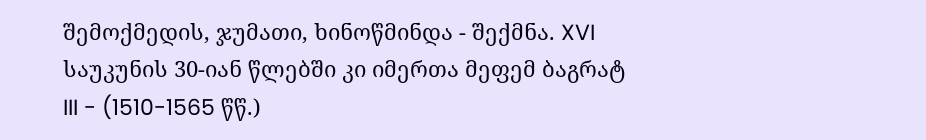შემოქმედის, ჯუმათი, ხინოწმინდა - შექმნა. XVI საუკუნის 30-იან წლებში კი იმერთა მეფემ ბაგრატ III - (1510-1565 წწ.)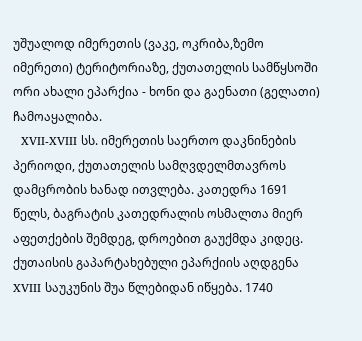უშუალოდ იმერეთის (ვაკე, ოკრიბა,ზემო იმერეთი) ტერიტორიაზე, ქუთათელის სამწყსოში ორი ახალი ეპარქია - ხონი და გაენათი (გელათი) ჩამოაყალიბა.
  XVII-XVIII სს. იმერეთის საერთო დაკნინების პერიოდი, ქუთათელის სამღვდელმთავროს დამცრობის ხანად ითვლება. კათედრა 1691 წელს, ბაგრატის კათედრალის ოსმალთა მიერ აფეთქების შემდეგ, დროებით გაუქმდა კიდეც. ქუთაისის გაპარტახებული ეპარქიის აღდგენა XVIII საუკუნის შუა წლებიდან იწყება. 1740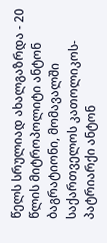წელს სრულიად ახალგაზრდა - 20 წლის მიტროპოლიტი ანტონ ბაგრატიონი, მომავალში საქართველოს კათოლიკოს-პატრიარქი ანტონ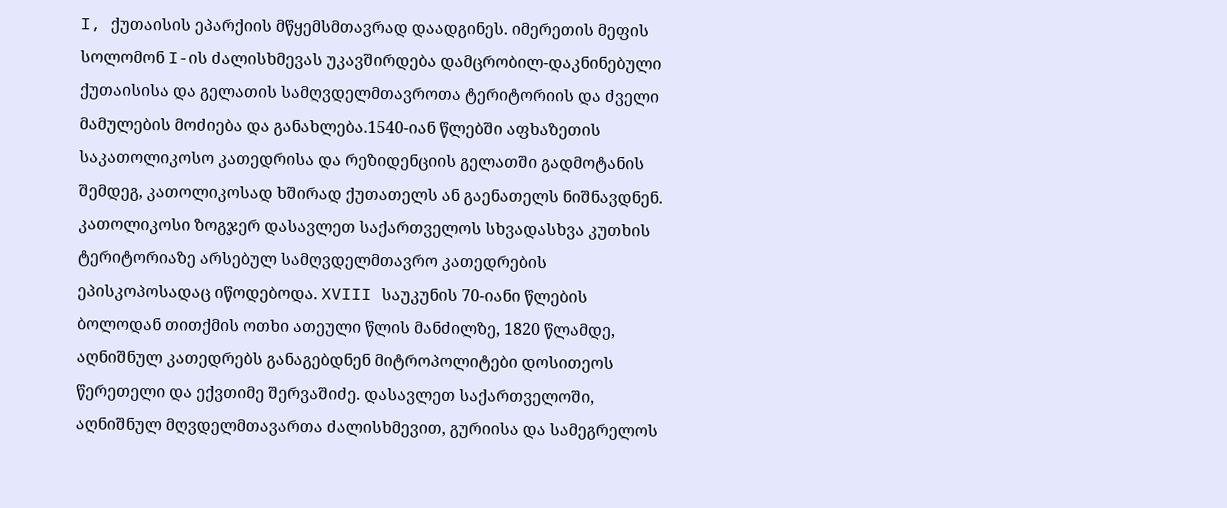I, ქუთაისის ეპარქიის მწყემსმთავრად დაადგინეს. იმერეთის მეფის სოლომონ I-ის ძალისხმევას უკავშირდება დამცრობილ-დაკნინებული ქუთაისისა და გელათის სამღვდელმთავროთა ტერიტორიის და ძველი მამულების მოძიება და განახლება.1540-იან წლებში აფხაზეთის საკათოლიკოსო კათედრისა და რეზიდენციის გელათში გადმოტანის შემდეგ, კათოლიკოსად ხშირად ქუთათელს ან გაენათელს ნიშნავდნენ. კათოლიკოსი ზოგჯერ დასავლეთ საქართველოს სხვადასხვა კუთხის ტერიტორიაზე არსებულ სამღვდელმთავრო კათედრების ეპისკოპოსადაც იწოდებოდა. XVIII საუკუნის 70-იანი წლების ბოლოდან თითქმის ოთხი ათეული წლის მანძილზე, 1820 წლამდე, აღნიშნულ კათედრებს განაგებდნენ მიტროპოლიტები დოსითეოს წერეთელი და ექვთიმე შერვაშიძე. დასავლეთ საქართველოში, აღნიშნულ მღვდელმთავართა ძალისხმევით, გურიისა და სამეგრელოს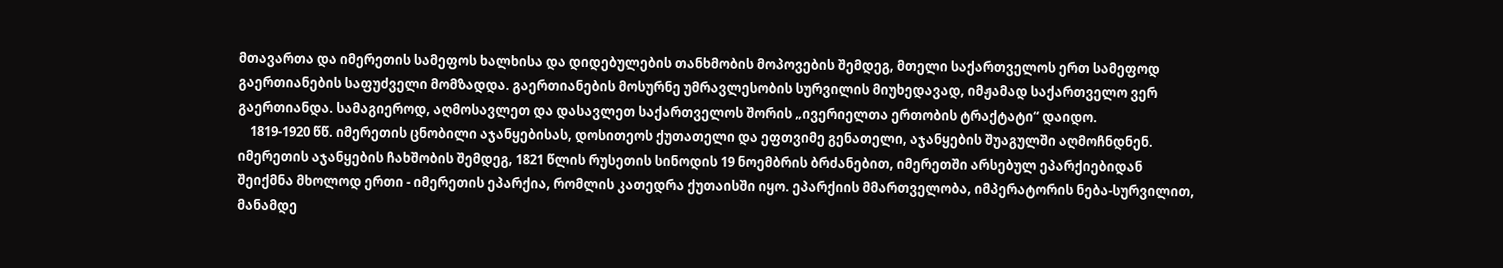მთავართა და იმერეთის სამეფოს ხალხისა და დიდებულების თანხმობის მოპოვების შემდეგ, მთელი საქართველოს ერთ სამეფოდ გაერთიანების საფუძველი მომზადდა. გაერთიანების მოსურნე უმრავლესობის სურვილის მიუხედავად, იმჟამად საქართველო ვერ გაერთიანდა. სამაგიეროდ, აღმოსავლეთ და დასავლეთ საქართველოს შორის „ივერიელთა ერთობის ტრაქტატი“ დაიდო.
    1819-1920 წწ. იმერეთის ცნობილი აჯანყებისას, დოსითეოს ქუთათელი და ეფთვიმე გენათელი, აჯანყების შუაგულში აღმოჩნდნენ. იმერეთის აჯანყების ჩახშობის შემდეგ, 1821 წლის რუსეთის სინოდის 19 ნოემბრის ბრძანებით, იმერეთში არსებულ ეპარქიებიდან შეიქმნა მხოლოდ ერთი - იმერეთის ეპარქია, რომლის კათედრა ქუთაისში იყო. ეპარქიის მმართველობა, იმპერატორის ნება-სურვილით, მანამდე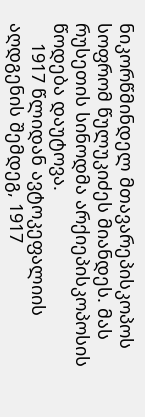ნიკორწმინდელ მთავარეპისკოპოს სოფრომ წულუკიძეს მიანდეს. მას რუსეთის სინოდმა არქიეპისკოპოსის წოდება დაუტოვა.
    1917 წლიდან ავტოკეფალიის აღდგენის შემდეგ, 1917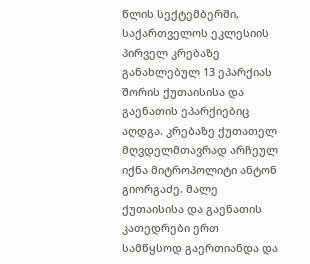წლის სექტემბერში, საქართველოს ეკლესიის პირველ კრებაზე განახლებულ 13 ეპარქიას შორის ქუთაისისა და გაენათის ეპარქიებიც აღდგა. კრებაზე ქუთათელ მღვდელმთავრად არჩეულ იქნა მიტროპოლიტი ანტონ გიორგაძე. მალე ქუთაისისა და გაენათის კათედრები ერთ სამწყსოდ გაერთიანდა და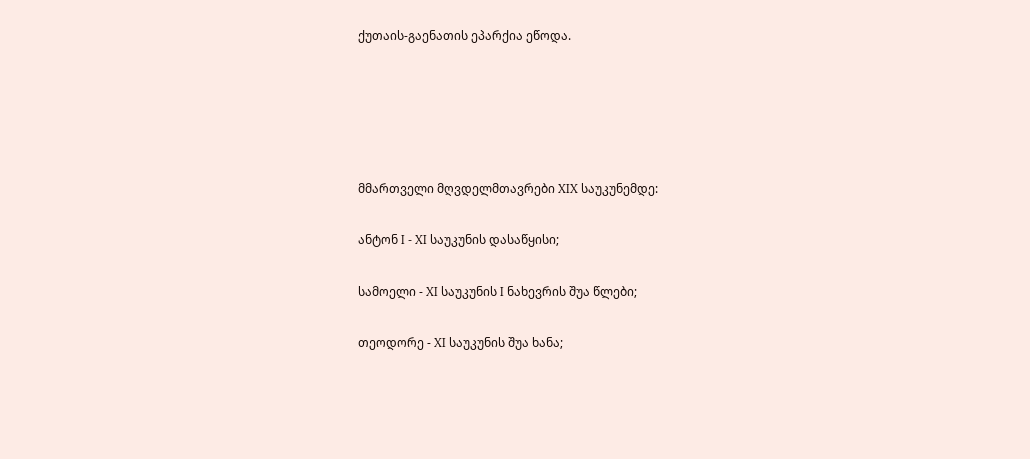ქუთაის-გაენათის ეპარქია ეწოდა.





მმართველი მღვდელმთავრები XIX საუკუნემდე:

ანტონ I - XI საუკუნის დასაწყისი;

სამოელი - XI საუკუნის I ნახევრის შუა წლები;

თეოდორე - XI საუკუნის შუა ხანა;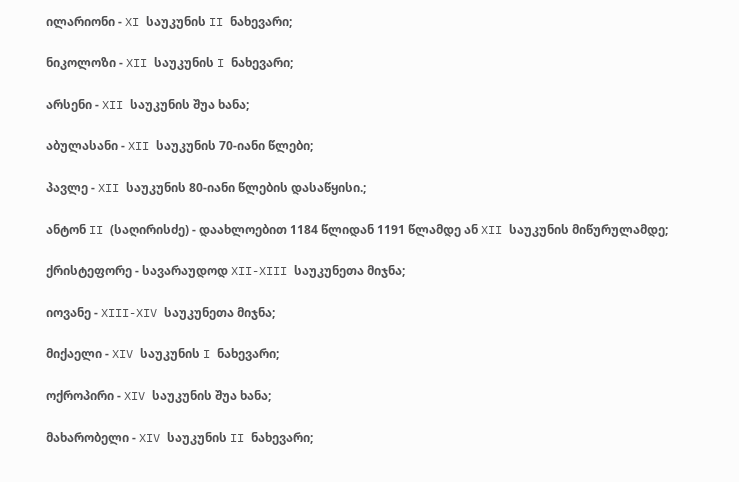ილარიონი - XI საუკუნის II ნახევარი;

ნიკოლოზი - XII საუკუნის I ნახევარი;

არსენი - XII საუკუნის შუა ხანა;

აბულასანი - XII საუკუნის 70-იანი წლები;

პავლე - XII საუკუნის 80-იანი წლების დასაწყისი.;

ანტონ II (საღირისძე) - დაახლოებით 1184 წლიდან 1191 წლამდე ან XII საუკუნის მიწურულამდე;

ქრისტეფორე - სავარაუდოდ XII-XIII საუკუნეთა მიჯნა;

იოვანე - XIII-XIV საუკუნეთა მიჯნა;

მიქაელი - XIV საუკუნის I ნახევარი;

ოქროპირი - XIV საუკუნის შუა ხანა;

მახარობელი - XIV საუკუნის II ნახევარი;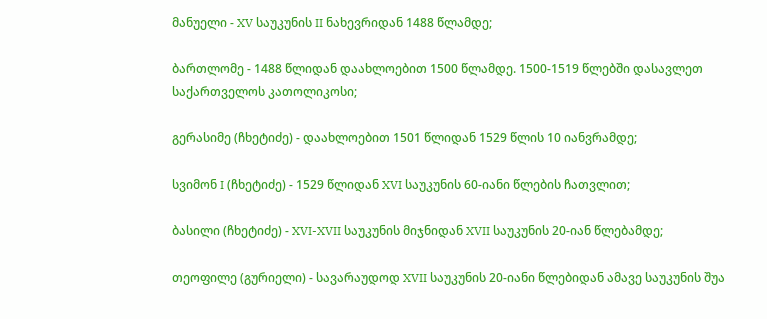მანუელი - XV საუკუნის II ნახევრიდან 1488 წლამდე;

ბართლომე - 1488 წლიდან დაახლოებით 1500 წლამდე. 1500-1519 წლებში დასავლეთ საქართველოს კათოლიკოსი;

გერასიმე (ჩხეტიძე) - დაახლოებით 1501 წლიდან 1529 წლის 10 იანვრამდე;

სვიმონ I (ჩხეტიძე) - 1529 წლიდან XVI საუკუნის 60-იანი წლების ჩათვლით;

ბასილი (ჩხეტიძე) - XVI-XVII საუკუნის მიჯნიდან XVII საუკუნის 20-იან წლებამდე;

თეოფილე (გურიელი) - სავარაუდოდ XVII საუკუნის 20-იანი წლებიდან ამავე საუკუნის შუა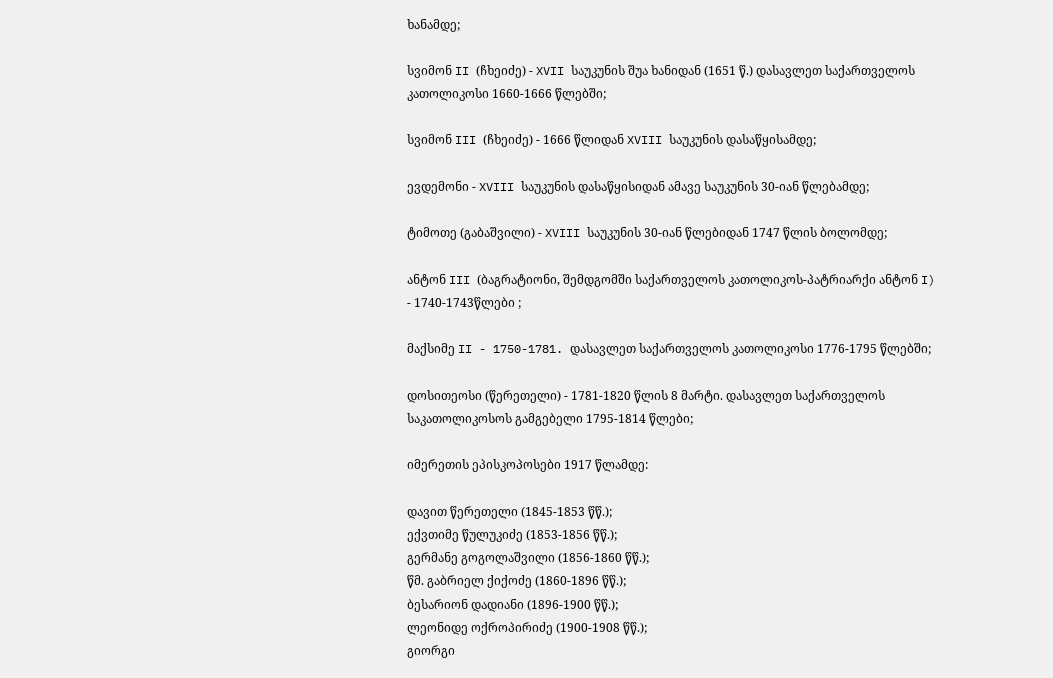ხანამდე;

სვიმონ II (ჩხეიძე) - XVII საუკუნის შუა ხანიდან (1651 წ.) დასავლეთ საქართველოს კათოლიკოსი 1660-1666 წლებში;

სვიმონ III (ჩხეიძე) - 1666 წლიდან XVIII საუკუნის დასაწყისამდე;

ევდემონი - XVIII საუკუნის დასაწყისიდან ამავე საუკუნის 30-იან წლებამდე;

ტიმოთე (გაბაშვილი) - XVIII საუკუნის 30-იან წლებიდან 1747 წლის ბოლომდე;

ანტონ III (ბაგრატიონი, შემდგომში საქართველოს კათოლიკოს-პატრიარქი ანტონ I) - 1740-1743წლები ;

მაქსიმე II - 1750-1781. დასავლეთ საქართველოს კათოლიკოსი 1776-1795 წლებში;

დოსითეოსი (წერეთელი) - 1781-1820 წლის 8 მარტი. დასავლეთ საქართველოს საკათოლიკოსოს გამგებელი 1795-1814 წლები;

იმერეთის ეპისკოპოსები 1917 წლამდე:

დავით წერეთელი (1845-1853 წწ.);
ექვთიმე წულუკიძე (1853-1856 წწ.);
გერმანე გოგოლაშვილი (1856-1860 წწ.);
წმ. გაბრიელ ქიქოძე (1860-1896 წწ.);
ბესარიონ დადიანი (1896-1900 წწ.);
ლეონიდე ოქროპირიძე (1900-1908 წწ.);
გიორგი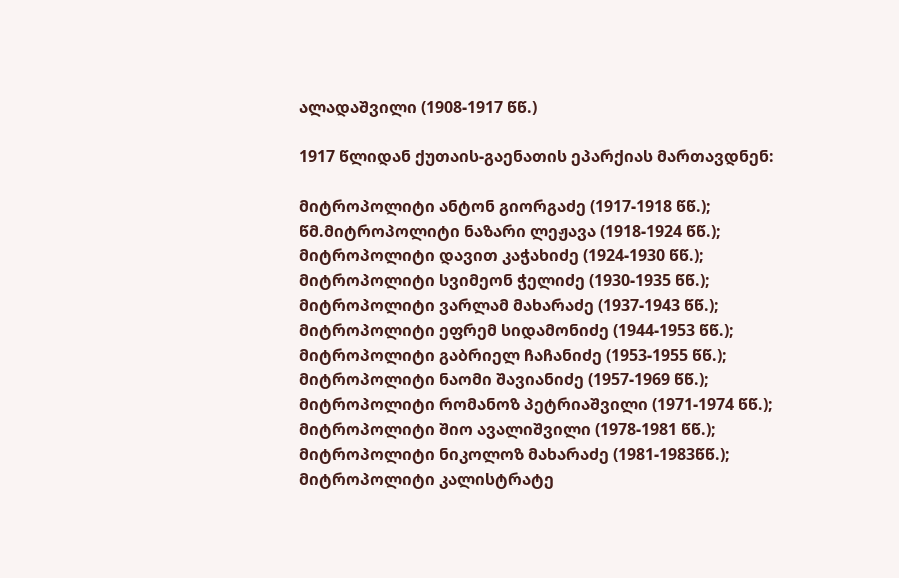ალადაშვილი (1908-1917 წწ.)

1917 წლიდან ქუთაის-გაენათის ეპარქიას მართავდნენ:

მიტროპოლიტი ანტონ გიორგაძე (1917-1918 წწ.);
წმ.მიტროპოლიტი ნაზარი ლეჟავა (1918-1924 წწ.);
მიტროპოლიტი დავით კაჭახიძე (1924-1930 წწ.);
მიტროპოლიტი სვიმეონ ჭელიძე (1930-1935 წწ.);
მიტროპოლიტი ვარლამ მახარაძე (1937-1943 წწ.);
მიტროპოლიტი ეფრემ სიდამონიძე (1944-1953 წწ.);
მიტროპოლიტი გაბრიელ ჩაჩანიძე (1953-1955 წწ.);
მიტროპოლიტი ნაომი შავიანიძე (1957-1969 წწ.);
მიტროპოლიტი რომანოზ პეტრიაშვილი (1971-1974 წწ.);
მიტროპოლიტი შიო ავალიშვილი (1978-1981 წწ.);
მიტროპოლიტი ნიკოლოზ მახარაძე (1981-1983წწ.);
მიტროპოლიტი კალისტრატე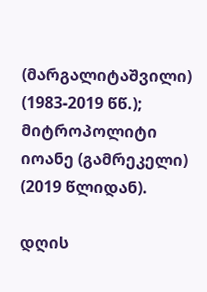(მარგალიტაშვილი) (1983-2019 წწ.);
მიტროპოლიტი იოანე (გამრეკელი) (2019 წლიდან).

დღის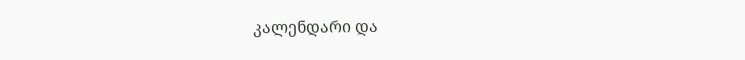კალენდარი და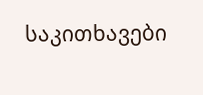საკითხავები